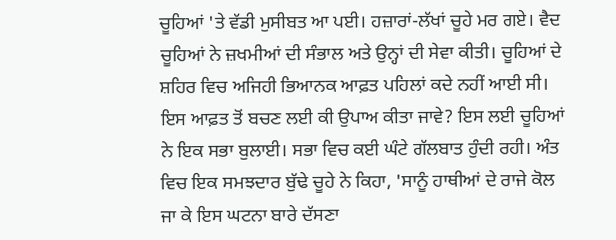ਚੂਹਿਆਂ 'ਤੇ ਵੱਡੀ ਮੁਸੀਬਤ ਆ ਪਈ। ਹਜ਼ਾਰਾਂ-ਲੱਖਾਂ ਚੂਹੇ ਮਰ ਗਏ। ਵੈਦ ਚੂਹਿਆਂ ਨੇ ਜ਼ਖਮੀਆਂ ਦੀ ਸੰਭਾਲ ਅਤੇ ਉਨ੍ਹਾਂ ਦੀ ਸੇਵਾ ਕੀਤੀ। ਚੂਹਿਆਂ ਦੇ ਸ਼ਹਿਰ ਵਿਚ ਅਜਿਹੀ ਭਿਆਨਕ ਆਫ਼ਤ ਪਹਿਲਾਂ ਕਦੇ ਨਹੀਂ ਆਈ ਸੀ। ਇਸ ਆਫ਼ਤ ਤੋਂ ਬਚਣ ਲਈ ਕੀ ਉਪਾਅ ਕੀਤਾ ਜਾਵੇ? ਇਸ ਲਈ ਚੂਹਿਆਂ ਨੇ ਇਕ ਸਭਾ ਬੁਲਾਈ। ਸਭਾ ਵਿਚ ਕਈ ਘੰਟੇ ਗੱਲਬਾਤ ਹੁੰਦੀ ਰਹੀ। ਅੰਤ ਵਿਚ ਇਕ ਸਮਝਦਾਰ ਬੁੱਢੇ ਚੂਹੇ ਨੇ ਕਿਹਾ, 'ਸਾਨੂੰ ਹਾਥੀਆਂ ਦੇ ਰਾਜੇ ਕੋਲ ਜਾ ਕੇ ਇਸ ਘਟਨਾ ਬਾਰੇ ਦੱਸਣਾ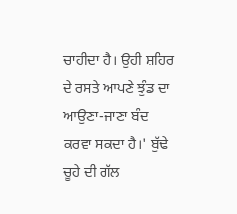ਚਾਹੀਦਾ ਹੈ। ਉਹੀ ਸ਼ਹਿਰ ਦੇ ਰਸਤੇ ਆਪਣੇ ਝੁੰਡ ਦਾ ਆਉਣਾ-ਜਾਣਾ ਬੰਦ ਕਰਵਾ ਸਕਦਾ ਹੈ।' ਬੁੱਢੇ ਚੂਹੇ ਦੀ ਗੱਲ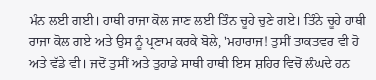ਮੰਨ ਲਈ ਗਈ। ਹਾਥੀ ਰਾਜਾ ਕੋਲ ਜਾਣ ਲਈ ਤਿੰਨ ਚੂਹੇ ਚੁਣੇ ਗਏ। ਤਿੰਨੇ ਚੂਹੇ ਹਾਥੀ ਰਾਜਾ ਕੋਲ ਗਏ ਅਤੇ ਉਸ ਨੂੰ ਪ੍ਰਣਾਮ ਕਰਕੇ ਬੋਲੇ, 'ਮਹਾਰਾਜ! ਤੁਸੀਂ ਤਾਕਤਵਰ ਵੀ ਹੋ ਅਤੇ ਵੱਡੇ ਵੀ। ਜਦੋਂ ਤੁਸੀਂ ਅਤੇ ਤੁਹਾਡੇ ਸਾਥੀ ਹਾਥੀ ਇਸ ਸ਼ਹਿਰ ਵਿਚੋਂ ਲੰਘਦੇ ਹਨ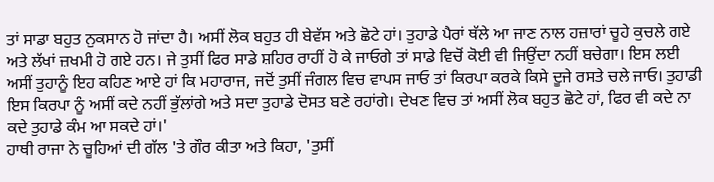ਤਾਂ ਸਾਡਾ ਬਹੁਤ ਨੁਕਸਾਨ ਹੋ ਜਾਂਦਾ ਹੈ। ਅਸੀਂ ਲੋਕ ਬਹੁਤ ਹੀ ਬੇਵੱਸ ਅਤੇ ਛੋਟੇ ਹਾਂ। ਤੁਹਾਡੇ ਪੈਰਾਂ ਥੱਲੇ ਆ ਜਾਣ ਨਾਲ ਹਜ਼ਾਰਾਂ ਚੂਹੇ ਕੁਚਲੇ ਗਏ ਅਤੇ ਲੱਖਾਂ ਜ਼ਖਮੀ ਹੋ ਗਏ ਹਨ। ਜੇ ਤੁਸੀਂ ਫਿਰ ਸਾਡੇ ਸ਼ਹਿਰ ਰਾਹੀਂ ਹੋ ਕੇ ਜਾਓਗੇ ਤਾਂ ਸਾਡੇ ਵਿਚੋਂ ਕੋਈ ਵੀ ਜਿਉਂਦਾ ਨਹੀਂ ਬਚੇਗਾ। ਇਸ ਲਈ ਅਸੀਂ ਤੁਹਾਨੂੰ ਇਹ ਕਹਿਣ ਆਏ ਹਾਂ ਕਿ ਮਹਾਰਾਜ, ਜਦੋਂ ਤੁਸੀਂ ਜੰਗਲ ਵਿਚ ਵਾਪਸ ਜਾਓ ਤਾਂ ਕਿਰਪਾ ਕਰਕੇ ਕਿਸੇ ਦੂਜੇ ਰਸਤੇ ਚਲੇ ਜਾਓ। ਤੁਹਾਡੀ ਇਸ ਕਿਰਪਾ ਨੂੰ ਅਸੀਂ ਕਦੇ ਨਹੀਂ ਭੁੱਲਾਂਗੇ ਅਤੇ ਸਦਾ ਤੁਹਾਡੇ ਦੋਸਤ ਬਣੇ ਰਹਾਂਗੇ। ਦੇਖਣ ਵਿਚ ਤਾਂ ਅਸੀਂ ਲੋਕ ਬਹੁਤ ਛੋਟੇ ਹਾਂ, ਫਿਰ ਵੀ ਕਦੇ ਨਾ ਕਦੇ ਤੁਹਾਡੇ ਕੰਮ ਆ ਸਕਦੇ ਹਾਂ।'
ਹਾਥੀ ਰਾਜਾ ਨੇ ਚੂਹਿਆਂ ਦੀ ਗੱਲ 'ਤੇ ਗੌਰ ਕੀਤਾ ਅਤੇ ਕਿਹਾ, 'ਤੁਸੀਂ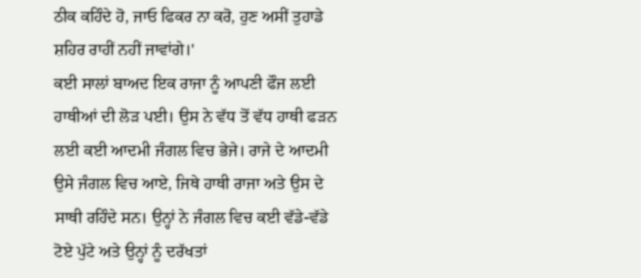ਠੀਕ ਕਹਿੰਦੇ ਹੋ, ਜਾਓ ਫਿਕਰ ਨਾ ਕਰੋ, ਹੁਣ ਅਸੀਂ ਤੁਹਾਡੇ ਸ਼ਹਿਰ ਰਾਹੀਂ ਨਹੀਂ ਜਾਵਾਂਗੇ।'
ਕਈ ਸਾਲਾਂ ਬਾਅਦ ਇਕ ਰਾਜਾ ਨੂੰ ਆਪਣੀ ਫੌਜ ਲਈ ਹਾਥੀਆਂ ਦੀ ਲੋੜ ਪਈ। ਉਸ ਨੇ ਵੱਧ ਤੋਂ ਵੱਧ ਹਾਥੀ ਫੜਨ ਲਈ ਕਈ ਆਦਮੀ ਜੰਗਲ ਵਿਚ ਭੇਜੇ। ਰਾਜੇ ਦੇ ਆਦਮੀ ਉਸੇ ਜੰਗਲ ਵਿਚ ਆਏ, ਜਿਥੇ ਹਾਥੀ ਰਾਜਾ ਅਤੇ ਉਸ ਦੇ ਸਾਥੀ ਰਹਿੰਦੇ ਸਨ। ਉਨ੍ਹਾਂ ਨੇ ਜੰਗਲ ਵਿਚ ਕਈ ਵੱਡੇ-ਵੱਡੇ ਟੋਏ ਪੁੱਟੇ ਅਤੇ ਉਨ੍ਹਾਂ ਨੂੰ ਦਰੱਖਤਾਂ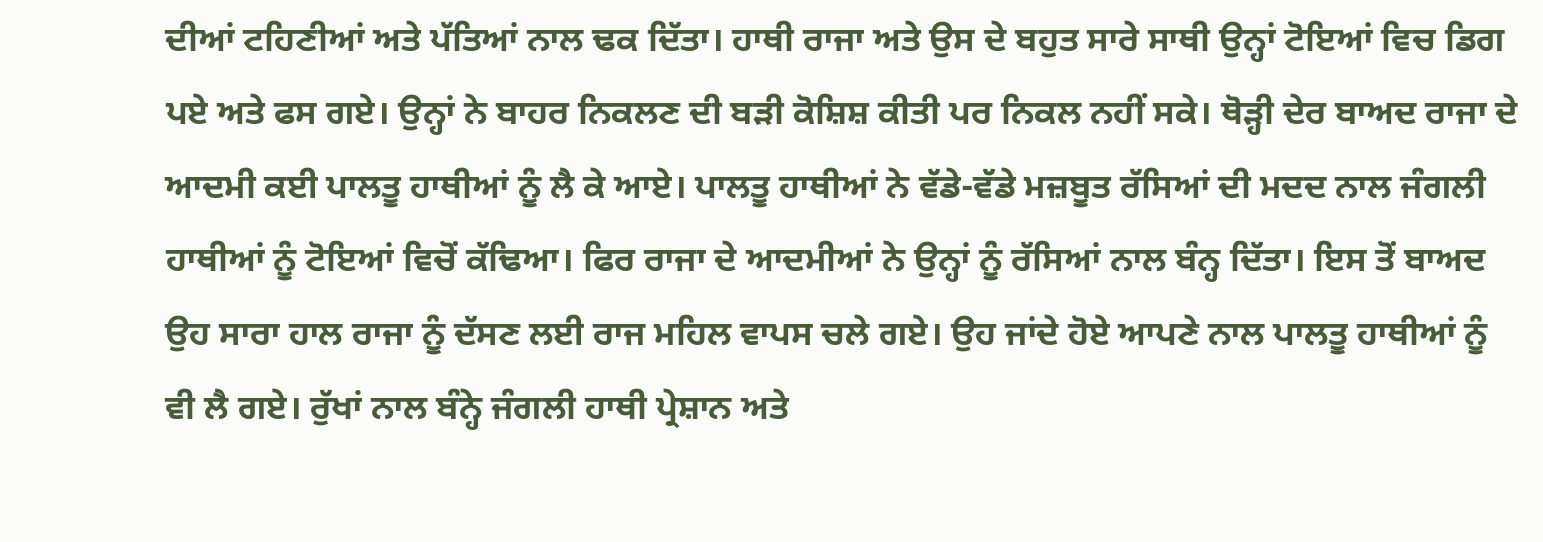ਦੀਆਂ ਟਹਿਣੀਆਂ ਅਤੇ ਪੱਤਿਆਂ ਨਾਲ ਢਕ ਦਿੱਤਾ। ਹਾਥੀ ਰਾਜਾ ਅਤੇ ਉਸ ਦੇ ਬਹੁਤ ਸਾਰੇ ਸਾਥੀ ਉਨ੍ਹਾਂ ਟੋਇਆਂ ਵਿਚ ਡਿਗ ਪਏ ਅਤੇ ਫਸ ਗਏ। ਉਨ੍ਹਾਂ ਨੇ ਬਾਹਰ ਨਿਕਲਣ ਦੀ ਬੜੀ ਕੋਸ਼ਿਸ਼ ਕੀਤੀ ਪਰ ਨਿਕਲ ਨਹੀਂ ਸਕੇ। ਥੋੜ੍ਹੀ ਦੇਰ ਬਾਅਦ ਰਾਜਾ ਦੇ ਆਦਮੀ ਕਈ ਪਾਲਤੂ ਹਾਥੀਆਂ ਨੂੰ ਲੈ ਕੇ ਆਏ। ਪਾਲਤੂ ਹਾਥੀਆਂ ਨੇ ਵੱਡੇ-ਵੱਡੇ ਮਜ਼ਬੂਤ ਰੱਸਿਆਂ ਦੀ ਮਦਦ ਨਾਲ ਜੰਗਲੀ ਹਾਥੀਆਂ ਨੂੰ ਟੋਇਆਂ ਵਿਚੋਂ ਕੱਢਿਆ। ਫਿਰ ਰਾਜਾ ਦੇ ਆਦਮੀਆਂ ਨੇ ਉਨ੍ਹਾਂ ਨੂੰ ਰੱਸਿਆਂ ਨਾਲ ਬੰਨ੍ਹ ਦਿੱਤਾ। ਇਸ ਤੋਂ ਬਾਅਦ ਉਹ ਸਾਰਾ ਹਾਲ ਰਾਜਾ ਨੂੰ ਦੱਸਣ ਲਈ ਰਾਜ ਮਹਿਲ ਵਾਪਸ ਚਲੇ ਗਏ। ਉਹ ਜਾਂਦੇ ਹੋਏ ਆਪਣੇ ਨਾਲ ਪਾਲਤੂ ਹਾਥੀਆਂ ਨੂੰ ਵੀ ਲੈ ਗਏ। ਰੁੱਖਾਂ ਨਾਲ ਬੰਨ੍ਹੇ ਜੰਗਲੀ ਹਾਥੀ ਪ੍ਰੇਸ਼ਾਨ ਅਤੇ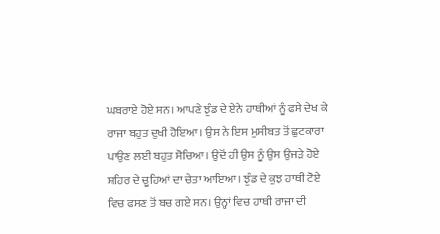ਘਬਰਾਏ ਹੋਏ ਸਨ। ਆਪਣੇ ਝੁੰਡ ਦੇ ਏਨੇ ਹਾਥੀਆਂ ਨੂੰ ਫਸੇ ਦੇਖ ਕੇ ਰਾਜਾ ਬਹੁਤ ਦੁਖੀ ਹੋਇਆ। ਉਸ ਨੇ ਇਸ ਮੁਸੀਬਤ ਤੋਂ ਛੁਟਕਾਰਾ ਪਾਉਣ ਲਈ ਬਹੁਤ ਸੋਚਿਆ। ਉਦੋਂ ਹੀ ਉਸ ਨੂੰ ਉਸ ਉਜੜੇ ਹੋਏ ਸ਼ਹਿਰ ਦੇ ਚੂਹਿਆਂ ਦਾ ਚੇਤਾ ਆਇਆ। ਝੁੰਡ ਦੇ ਕੁਝ ਹਾਥੀ ਟੋਏ ਵਿਚ ਫਸਣ ਤੋਂ ਬਚ ਗਏ ਸਨ। ਉਨ੍ਹਾਂ ਵਿਚ ਹਾਥੀ ਰਾਜਾ ਦੀ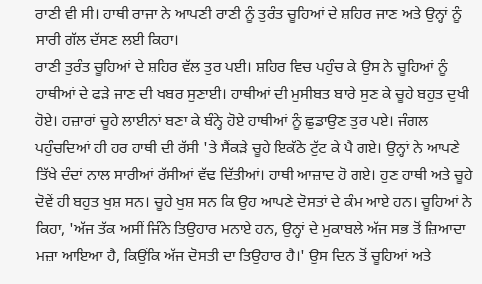ਰਾਣੀ ਵੀ ਸੀ। ਹਾਥੀ ਰਾਜਾ ਨੇ ਆਪਣੀ ਰਾਣੀ ਨੂੰ ਤੁਰੰਤ ਚੂਹਿਆਂ ਦੇ ਸ਼ਹਿਰ ਜਾਣ ਅਤੇ ਉਨ੍ਹਾਂ ਨੂੰ ਸਾਰੀ ਗੱਲ ਦੱਸਣ ਲਈ ਕਿਹਾ।
ਰਾਣੀ ਤੁਰੰਤ ਚੂਹਿਆਂ ਦੇ ਸ਼ਹਿਰ ਵੱਲ ਤੁਰ ਪਈ। ਸ਼ਹਿਰ ਵਿਚ ਪਹੁੰਚ ਕੇ ਉਸ ਨੇ ਚੂਹਿਆਂ ਨੂੰ ਹਾਥੀਆਂ ਦੇ ਫੜੇ ਜਾਣ ਦੀ ਖਬਰ ਸੁਣਾਈ। ਹਾਥੀਆਂ ਦੀ ਮੁਸੀਬਤ ਬਾਰੇ ਸੁਣ ਕੇ ਚੂਹੇ ਬਹੁਤ ਦੁਖੀ ਹੋਏ। ਹਜ਼ਾਰਾਂ ਚੂਹੇ ਲਾਈਨਾਂ ਬਣਾ ਕੇ ਬੰਨ੍ਹੇ ਹੋਏ ਹਾਥੀਆਂ ਨੂੰ ਛੁਡਾਉਣ ਤੁਰ ਪਏ। ਜੰਗਲ ਪਹੁੰਚਦਿਆਂ ਹੀ ਹਰ ਹਾਥੀ ਦੀ ਰੱਸੀ 'ਤੇ ਸੈਂਕੜੇ ਚੂਹੇ ਇਕੱਠੇ ਟੁੱਟ ਕੇ ਪੈ ਗਏ। ਉਨ੍ਹਾਂ ਨੇ ਆਪਣੇ ਤਿੱਖੇ ਦੰਦਾਂ ਨਾਲ ਸਾਰੀਆਂ ਰੱਸੀਆਂ ਵੱਢ ਦਿੱਤੀਆਂ। ਹਾਥੀ ਆਜ਼ਾਦ ਹੋ ਗਏ। ਹੁਣ ਹਾਥੀ ਅਤੇ ਚੂਹੇ ਦੋਵੇਂ ਹੀ ਬਹੁਤ ਖੁਸ਼ ਸਨ। ਚੂਹੇ ਖੁਸ਼ ਸਨ ਕਿ ਉਹ ਆਪਣੇ ਦੋਸਤਾਂ ਦੇ ਕੰਮ ਆਏ ਹਨ। ਚੂਹਿਆਂ ਨੇ ਕਿਹਾ, 'ਅੱਜ ਤੱਕ ਅਸੀਂ ਜਿੰਨੇ ਤਿਉਹਾਰ ਮਨਾਏ ਹਨ, ਉਨ੍ਹਾਂ ਦੇ ਮੁਕਾਬਲੇ ਅੱਜ ਸਭ ਤੋਂ ਜ਼ਿਆਦਾ ਮਜ਼ਾ ਆਇਆ ਹੈ, ਕਿਉਂਕਿ ਅੱਜ ਦੋਸਤੀ ਦਾ ਤਿਉਹਾਰ ਹੈ।' ਉਸ ਦਿਨ ਤੋਂ ਚੂਹਿਆਂ ਅਤੇ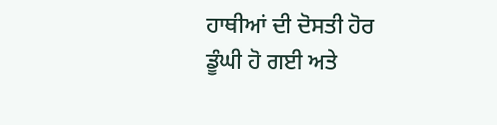ਹਾਥੀਆਂ ਦੀ ਦੋਸਤੀ ਹੋਰ ਡੂੰਘੀ ਹੋ ਗਈ ਅਤੇ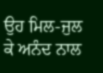ਉਹ ਮਿਲ-ਜੁਲ ਕੇ ਅਨੰਦ ਨਾਲ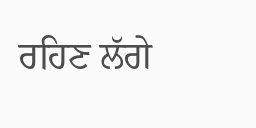ਰਹਿਣ ਲੱਗੇ